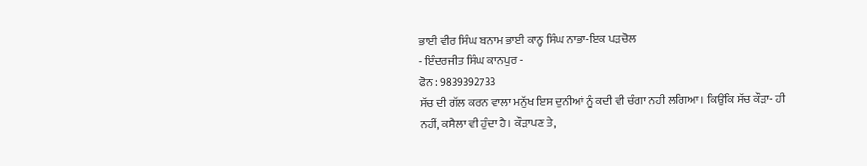ਭਾਈ ਵੀਰ ਸਿੰਘ ਬਨਾਮ ਭਾਈ ਕਾਨ੍ਹ ਸਿੰਘ ਨਾਭਾ-ਇਕ ਪੜਚੋਲ
- ਇੰਦਰਜੀਤ ਸਿੰਘ ਕਾਨਪੁਰ -
ਫੋਨ : 9839392733
ਸੱਚ ਦੀ ਗੱਲ ਕਰਨ ਵਾਲਾ ਮਨੁੱਖ ਇਸ ਦੁਨੀਆਂ ਨੂੰ ਕਦੀ ਵੀ ਚੰਗਾ ਨਹੀ ਲਗਿਆ। ਕਿਉਂਕਿ ਸੱਚ ਕੌੜਾ- ਹੀ ਨਹੀਂ, ਕਸੈਲਾ ਵੀ ਹੁੰਦਾ ਹੈ। ਕੌੜਾਪਣ ਤੇ,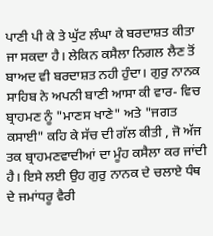ਪਾਣੀ ਪੀ ਕੇ ਤੇ ਘੁੱਟ ਲੰਘਾ ਕੇ ਬਰਦਾਸ਼ਤ ਕੀਤਾ ਜਾ ਸਕਦਾ ਹੈ। ਲੇਕਿਨ ਕਸੈਲਾ ਨਿਗਲ ਲੈਣ ਤੋਂ ਬਾਅਦ ਵੀ ਬਰਦਾਸ਼ਤ ਨਹੀ ਹੁੰਦਾ। ਗੁਰੁ ਨਾਨਕ ਸਾਹਿਬ ਨੇ ਅਪਨੀ ਬਾਣੀ ਆਸਾ ਕੀ ਵਾਰ- ਵਿਚ ਬ੍ਰਾਹਮਣ ਨੂੰ "ਮਾਣਸ ਖਾਣੇ" ਅਤੇ "ਜਗਤ ਕਸਾਈ" ਕਹਿ ਕੇ ਸੱਚ ਦੀ ਗੱਲ ਕੀਤੀ , ਜੋ ਅੱਜ ਤਕ ਬ੍ਰਾਹਮਣਵਾਦੀਆਂ ਦਾ ਮੂੰਹ ਕਸੈਲਾ ਕਰ ਜਾਂਦੀ ਹੈ। ਇਸੇ ਲਈ ਉਹ ਗੁਰੁ ਨਾਨਕ ਦੇ ਚਲਾਏ ਧੰਥ ਦੇ ਜਮਾਂਧਰੂ ਵੈਰੀ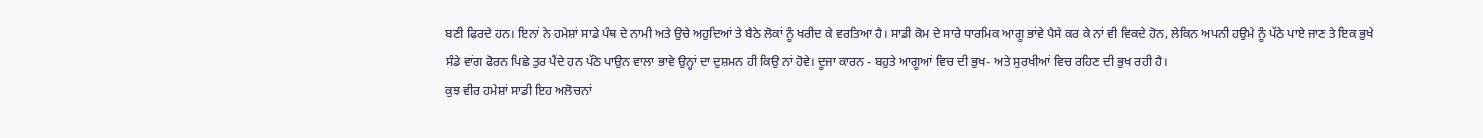ਬਣੀ ਫਿਰਦੇ ਹਨ। ਇਨਾਂ ਨੇ ਹਮੇਸ਼ਾਂ ਸਾਡੇ ਪੰਥ ਦੇ ਨਾਮੀ ਅਤੇ ਉਚੇ ਅਹੁਦਿਆਂ ਤੇ ਬੈਠੇ ਲੋਕਾਂ ਨੂੰ ਖਰੀਦ ਕੇ ਵਰਤਿਆ ਹੈ। ਸਾਡੀ ਕੋਮ ਦੇ ਸਾਰੇ ਧਾਰਮਿਕ ਆਗੂ ਭਾਂਵੇ ਪੈਸੇ ਕਰ ਕੇ ਨਾਂ ਵੀ ਵਿਕਦੇ ਹੋਨ, ਲੇਕਿਨ ਅਪਨੀ ਹਉਮੇ ਨੂੰ ਪੱਠੇ ਪਾਏ ਜਾਣ ਤੇ ਇਕ ਭੁਖੇ ਸੰਡੇ ਵਾਂਗ ਫੋਰਨ ਪਿਛੇ ਤੁਰ ਪੈਂਦੇ ਹਨ ਪੱਠੇ ਪਾਉਨ ਵਾਲਾ ਭਾਵੇ ਉਨ੍ਹਾਂ ਦਾ ਦੁਸ਼ਮਨ ਹੀ ਕਿਉ ਨਾਂ ਹੋਵੇ। ਦੂਜਾ ਕਾਰਨ - ਬਹੁਤੇ ਆਗੂਆਂ ਵਿਚ ਦੀ ਭੁਖ- ਅਤੇ ਸੁਰਖੀਆਂ ਵਿਚ ਰਹਿਣ ਦੀ ਭੁਖ ਰਹੀ ਹੈ।
ਕੁਝ ਵੀਰ ਹਮੇਸ਼ਾਂ ਸਾਡੀ ਇਹ ਅਲੋਚਨਾਂ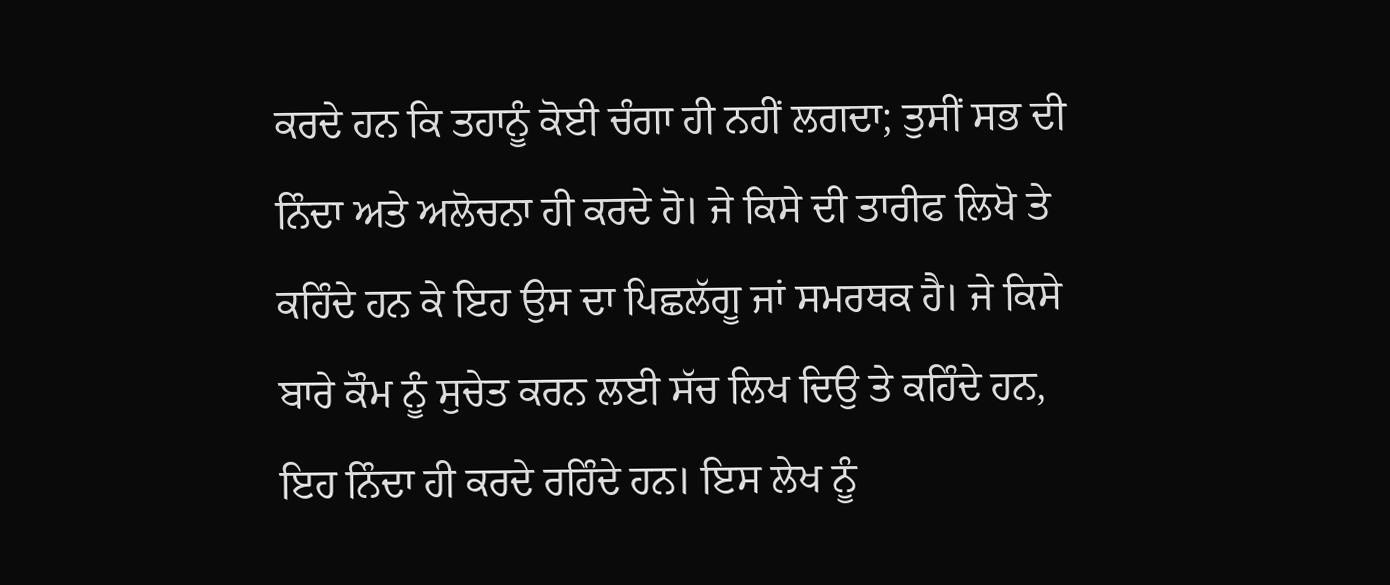ਕਰਦੇ ਹਨ ਕਿ ਤਹਾਨੂੰ ਕੋਈ ਚੰਗਾ ਹੀ ਨਹੀਂ ਲਗਦਾ; ਤੁਸੀਂ ਸਭ ਦੀ ਨਿੰਦਾ ਅਤੇ ਅਲੋਚਨਾ ਹੀ ਕਰਦੇ ਹੋ। ਜੇ ਕਿਸੇ ਦੀ ਤਾਰੀਫ ਲਿਖੋ ਤੇ ਕਹਿੰਦੇ ਹਨ ਕੇ ਇਹ ਉਸ ਦਾ ਪਿਛਲੱਗੂ ਜਾਂ ਸਮਰਥਕ ਹੈ। ਜੇ ਕਿਸੇ ਬਾਰੇ ਕੌਮ ਨੂੰ ਸੁਚੇਤ ਕਰਨ ਲਈ ਸੱਚ ਲਿਖ ਦਿਉ ਤੇ ਕਹਿੰਦੇ ਹਨ, ਇਹ ਨਿੰਦਾ ਹੀ ਕਰਦੇ ਰਹਿੰਦੇ ਹਨ। ਇਸ ਲੇਖ ਨੂੰ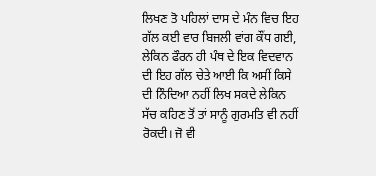ਲਿਖਣ ਤੋ ਪਹਿਲਾਂ ਦਾਸ ਦੇ ਮੰਨ ਵਿਚ ਇਹ ਗੱਲ ਕਈ ਵਾਰ ਬਿਜਲੀ ਵਾਂਗ ਕੌਂਧ ਗਈ, ਲੇਕਿਨ ਫੌਰਨ ਹੀ ਪੰਥ ਦੇ ਇਕ ਵਿਦਵਾਨ ਦੀ ਇਹ ਗੱਲ ਚੇਤੇ ਆਈ ਕਿ ਅਸੀਂ ਕਿਸੇ ਦੀ ਨਿੰਦਿਆ ਨਹੀਂ ਲਿਖ ਸਕਦੇ ਲੇਕਿਨ ਸੱਚ ਕਹਿਣ ਤੋਂ ਤਾਂ ਸਾਨੂੰ ਗੁਰਮਤਿ ਵੀ ਨਹੀਂ ਰੋਕਦੀ। ਜੋ ਵੀ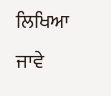ਲਿਖਿਆ ਜਾਵੇ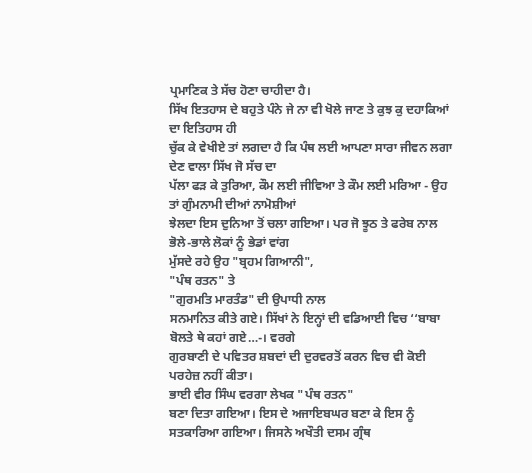ਪ੍ਰਮਾਣਿਕ ਤੇ ਸੱਚ ਹੋਣਾ ਚਾਹੀਦਾ ਹੈ।
ਸਿੱਖ ਇਤਹਾਸ ਦੇ ਬਹੁਤੇ ਪੰਨੇ ਜੇ ਨਾ ਵੀ ਖੋਲੇ ਜਾਣ ਤੇ ਕੁਝ ਕੁ ਦਹਾਕਿਆਂ ਦਾ ਇਤਿਹਾਸ ਹੀ
ਚੁੱਕ ਕੇ ਵੇਖੀਏ ਤਾਂ ਲਗਦਾ ਹੈ ਕਿ ਪੰਥ ਲਈ ਆਪਣਾ ਸਾਰਾ ਜੀਵਨ ਲਗਾ ਦੇਣ ਵਾਲਾ ਸਿੱਖ ਜੋ ਸੱਚ ਦਾ
ਪੱਲਾ ਫੜ ਕੇ ਤੁਰਿਆ, ਕੌਮ ਲਈ ਜੀਵਿਆ ਤੇ ਕੌਮ ਲਈ ਮਰਿਆ - ਉਹ ਤਾਂ ਗੁੰਮਨਾਮੀ ਦੀਆਂ ਨਾਮੋਸ਼ੀਆਂ
ਝੇਲਦਾ ਇਸ ਦੁਨਿਆ ਤੋਂ ਚਲਾ ਗਇਆ। ਪਰ ਜੋ ਝੂਠ ਤੇ ਫਰੇਬ ਨਾਲ ਭੋਲੇ-ਭਾਲੇ ਲੋਕਾਂ ਨੂੰ ਭੇਡਾਂ ਵਾਂਗ
ਮੁੱਸਦੇ ਰਹੇ ਉਹ "ਬ੍ਰਹਮ ਗਿਆਨੀ",
"ਪੰਥ ਰਤਨ" ਤੇ
"ਗੁਰਮਤਿ ਮਾਰਤੰਡ" ਦੀ ਉਪਾਧੀ ਨਾਲ
ਸਨਮਾਨਿਤ ਕੀਤੇ ਗਏ। ਸਿੱਖਾਂ ਨੇ ਇਨ੍ਹਾਂ ਦੀ ਵਡਿਆਈ ਵਿਚ ‘‘ਬਾਬਾ ਬੋਲਤੇ ਥੇ ਕਹਾਂ ਗਏ…-। ਵਰਗੇ
ਗੁਰਬਾਣੀ ਦੇ ਪਵਿਤਰ ਸ਼ਬਦਾਂ ਦੀ ਦੁਰਵਰਤੋਂ ਕਰਨ ਵਿਚ ਵੀ ਕੋਈ ਪਰਹੇਜ਼ ਨਹੀਂ ਕੀਤਾ।
ਭਾਈ ਵੀਰ ਸਿੰਘ ਵਰਗਾ ਲੇਖਕ "ਪੰਥ ਰਤਨ"
ਬਣਾ ਦਿਤਾ ਗਇਆ। ਇਸ ਦੇ ਅਜਾਇਬਘਰ ਬਣਾ ਕੇ ਇਸ ਨੂੰ ਸਤਕਾਰਿਆ ਗਇਆ। ਜਿਸਨੇ ਅਖੌਤੀ ਦਸਮ ਗ੍ਰੰਥ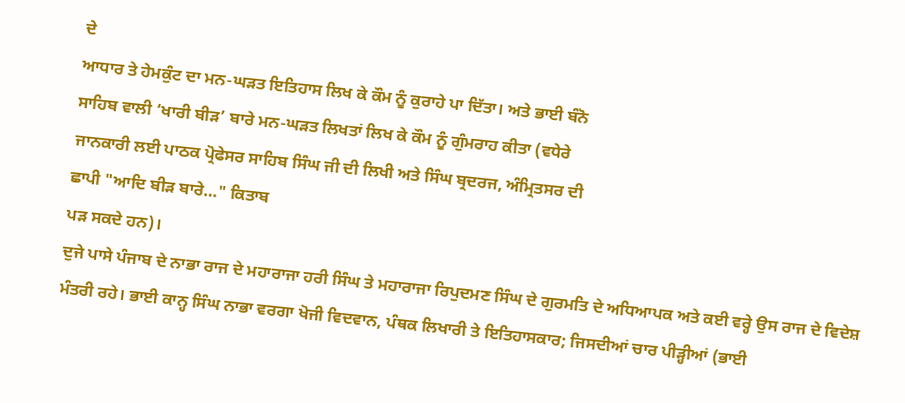ਦੇ
ਆਧਾਰ ਤੇ ਹੇਮਕੁੰਟ ਦਾ ਮਨ-ਘੜਤ ਇਤਿਹਾਸ ਲਿਖ ਕੇ ਕੌਮ ਨੂੰ ਕੁਰਾਹੇ ਪਾ ਦਿੱਤਾ। ਅਤੇ ਭਾਈ ਬੰਨੋ
ਸਾਹਿਬ ਵਾਲੀ ‘ਖਾਰੀ ਬੀੜ’ ਬਾਰੇ ਮਨ-ਘੜਤ ਲਿਖਤਾਂ ਲਿਖ ਕੇ ਕੌਮ ਨੂੰ ਗੁੰਮਰਾਹ ਕੀਤਾ (ਵਧੇਰੇ
ਜਾਨਕਾਰੀ ਲਈ ਪਾਠਕ ਪ੍ਰੋਫੇਸਰ ਸਾਹਿਬ ਸਿੰਘ ਜੀ ਦੀ ਲਿਖੀ ਅਤੇ ਸਿੰਘ ਬ੍ਰਦਰਜ, ਅੰਮ੍ਰਿਤਸਰ ਦੀ
ਛਾਪੀ "ਆਦਿ ਬੀੜ ਬਾਰੇ…" ਕਿਤਾਬ
ਪੜ ਸਕਦੇ ਹਨ)।
ਦੁਜੇ ਪਾਸੇ ਪੰਜਾਬ ਦੇ ਨਾਭਾ ਰਾਜ ਦੇ ਮਹਾਰਾਜਾ ਹਰੀ ਸਿੰਘ ਤੇ ਮਹਾਰਾਜਾ ਰਿਪੁਦਮਣ ਸਿੰਘ ਦੇ ਗੁਰਮਤਿ ਦੇ ਅਧਿਆਪਕ ਅਤੇ ਕਈ ਵਰ੍ਹੇ ਉਸ ਰਾਜ ਦੇ ਵਿਦੇਸ਼ ਮੰਤਰੀ ਰਹੇ। ਭਾਈ ਕਾਨ੍ਹ ਸਿੰਘ ਨਾਭਾ ਵਰਗਾ ਖੋਜੀ ਵਿਦਵਾਨ, ਪੰਥਕ ਲਿਖਾਰੀ ਤੇ ਇਤਿਹਾਸਕਾਰ; ਜਿਸਦੀਆਂ ਚਾਰ ਪੀੜ੍ਹੀਆਂ (ਭਾਈ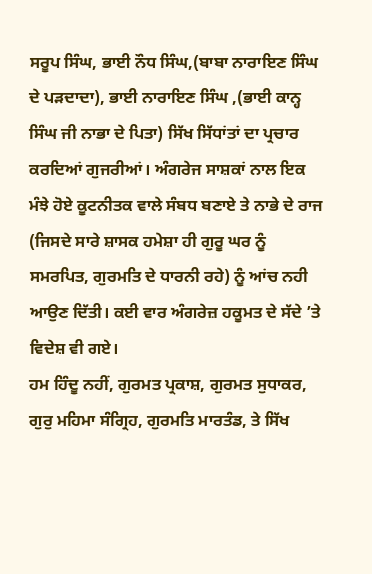ਸਰੂਪ ਸਿੰਘ, ਭਾਈ ਨੌਧ ਸਿੰਘ,(ਬਾਬਾ ਨਾਰਾਇਣ ਸਿੰਘ ਦੇ ਪੜਦਾਦਾ), ਭਾਈ ਨਾਰਾਇਣ ਸਿੰਘ ,(ਭਾਈ ਕਾਨ੍ਹ ਸਿੰਘ ਜੀ ਨਾਭਾ ਦੇ ਪਿਤਾ) ਸਿੱਖ ਸਿੱਧਾਂਤਾਂ ਦਾ ਪ੍ਰਚਾਰ ਕਰਦਿਆਂ ਗੁਜਰੀਆਂ। ਅੰਗਰੇਜ ਸਾਸ਼ਕਾਂ ਨਾਲ ਇਕ ਮੰਝੇ ਹੋਏ ਕੂਟਨੀਤਕ ਵਾਲੇ ਸੰਬਧ ਬਣਾਏ ਤੇ ਨਾਭੇ ਦੇ ਰਾਜ (ਜਿਸਦੇ ਸਾਰੇ ਸ਼ਾਸਕ ਹਮੇਸ਼ਾ ਹੀ ਗੁਰੂ ਘਰ ਨੂੰ ਸਮਰਪਿਤ, ਗੁਰਮਤਿ ਦੇ ਧਾਰਨੀ ਰਹੇ) ਨੂੰ ਆਂਚ ਨਹੀ ਆਉਣ ਦਿੱਤੀ। ਕਈ ਵਾਰ ਅੰਗਰੇਜ਼ ਹਕੂਮਤ ਦੇ ਸੱਦੇ ’ਤੇ ਵਿਦੇਸ਼ ਵੀ ਗਏ।
ਹਮ ਹਿੰਦੂ ਨਹੀਂ, ਗੁਰਮਤ ਪ੍ਰਕਾਸ਼, ਗੁਰਮਤ ਸੁਧਾਕਰ, ਗੁਰੁ ਮਹਿਮਾ ਸੰਗ੍ਰਿਹ, ਗੁਰਮਤਿ ਮਾਰਤੰਡ, ਤੇ ਸਿੱਖ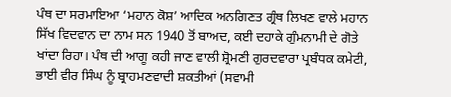ਪੰਥ ਦਾ ਸਰਮਾਇਆ ‘ਮਹਾਨ ਕੋਸ਼’ ਆਦਿਕ ਅਨਗਿਣਤ ਗ੍ਰੰਥ ਲਿਖਣ ਵਾਲੇ ਮਹਾਨ ਸਿੱਖ ਵਿਦਵਾਨ ਦਾ ਨਾਮ ਸਨ 1940 ਤੋਂ ਬਾਅਦ, ਕਈ ਦਹਾਕੇ ਗੁੰਮਨਾਮੀ ਦੇ ਗੋਤੇ ਖਾਂਦਾ ਰਿਹਾ। ਪੰਥ ਦੀ ਆਗੂ ਕਹੀ ਜਾਣ ਵਾਲੀ ਸ਼੍ਰੋਮਣੀ ਗੁਰਦਵਾਰਾ ਪ੍ਰਬੰਧਕ ਕਮੇਟੀ, ਭਾਈ ਵੀਰ ਸਿੰਘ ਨੂੰ ਬ੍ਰਾਹਮਣਵਾਦੀ ਸ਼ਕਤੀਆਂ (ਸਵਾਮੀ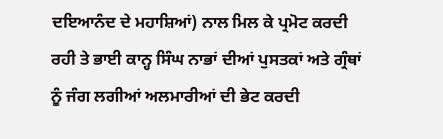ਦਇਆਨੰਦ ਦੇ ਮਹਾਸ਼ਿਆਂ) ਨਾਲ ਮਿਲ ਕੇ ਪ੍ਰਮੋਟ ਕਰਦੀ ਰਹੀ ਤੇ ਭਾਈ ਕਾਨ੍ਹ ਸਿੰਘ ਨਾਭਾਂ ਦੀਆਂ ਪੁਸਤਕਾਂ ਅਤੇ ਗ੍ਰੰਥਾਂ ਨੂੰ ਜੰਗ ਲਗੀਆਂ ਅਲਮਾਰੀਆਂ ਦੀ ਭੇਟ ਕਰਦੀ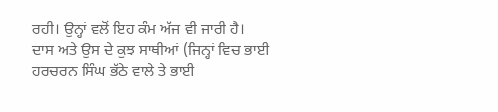ਰਹੀ। ਉਨ੍ਹਾਂ ਵਲੋਂ ਇਹ ਕੰਮ ਅੱਜ ਵੀ ਜਾਰੀ ਹੈ।
ਦਾਸ ਅਤੇ ਉਸ ਦੇ ਕੁਝ ਸਾਥੀਆਂ (ਜਿਨ੍ਹਾਂ ਵਿਚ ਭਾਈ ਹਰਚਰਨ ਸਿੰਘ ਭੱਠੇ ਵਾਲੇ ਤੇ ਭਾਈ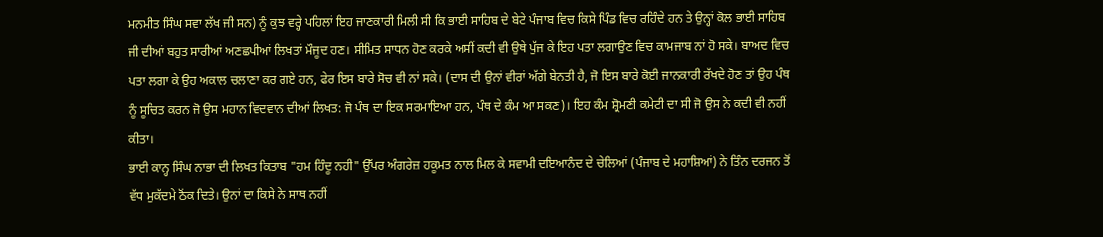ਮਨਮੀਤ ਸਿੰਘ ਸਵਾ ਲੱਖ ਜੀ ਸਨ) ਨੂੰ ਕੁਝ ਵਰ੍ਹੇ ਪਹਿਲਾਂ ਇਹ ਜਾਣਕਾਰੀ ਮਿਲੀ ਸੀ ਕਿ ਭਾਈ ਸਾਹਿਬ ਦੇ ਬੇਟੇ ਪੰਜਾਬ ਵਿਚ ਕਿਸੇ ਪਿੰਡ ਵਿਚ ਰਹਿੰਦੇ ਹਨ ਤੇ ਉਨ੍ਹਾਂ ਕੋਲ ਭਾਈ ਸਾਹਿਬ ਜੀ ਦੀਆਂ ਬਹੁਤ ਸਾਰੀਆਂ ਅਣਛਪੀਆਂ ਲਿਖਤਾਂ ਮੌਜੂਦ ਹਣ। ਸੀਮਿਤ ਸਾਧਨ ਹੋਣ ਕਰਕੇ ਅਸੀਂ ਕਦੀ ਵੀ ਉਥੇ ਪੁੱਜ ਕੇ ਇਹ ਪਤਾ ਲਗਾਉਣ ਵਿਚ ਕਾਮਜਾਬ ਨਾਂ ਹੋ ਸਕੇ। ਬਾਅਦ ਵਿਚ ਪਤਾ ਲਗਾ ਕੇ ਉਹ ਅਕਾਲ ਚਲਾਣਾ ਕਰ ਗਏ ਹਨ, ਫੇਰ ਇਸ ਬਾਰੇ ਸੋਚ ਵੀ ਨਾਂ ਸਕੇ। (ਦਾਸ ਦੀ ਉਨਾਂ ਵੀਰਾਂ ਅੱਗੇ ਬੇਨਤੀ ਹੈ, ਜੋ ਇਸ ਬਾਰੇ ਕੋਈ ਜਾਨਕਾਰੀ ਰੱਖਦੇ ਹੋਣ ਤਾਂ ਉਹ ਪੰਥ ਨੂੰ ਸੂਚਿਤ ਕਰਨ ਜੋ ਉਸ ਮਹਾਨ ਵਿਦਵਾਨ ਦੀਆਂ ਲਿਖਤ: ਜੋ ਪੰਥ ਦਾ ਇਕ ਸਰਮਾਇਆ ਹਨ, ਪੰਥ ਦੇ ਕੰਮ ਆ ਸਕਣ)। ਇਹ ਕੰਮ ਸ਼੍ਰੋਮਣੀ ਕਮੇਟੀ ਦਾ ਸੀ ਜੋ ਉਸ ਨੇ ਕਦੀ ਵੀ ਨਹੀਂ ਕੀਤਾ।
ਭਾਈ ਕਾਨ੍ਹ ਸਿੰਘ ਨਾਭਾ ਦੀ ਲਿਖਤ ਕਿਤਾਬ "ਹਮ ਹਿੰਦੂ ਨਹੀ" ਉੱਪਰ ਅੰਗਰੇਜ਼ ਹਕੂਮਤ ਨਾਲ ਮਿਲ ਕੇ ਸਵਾਮੀ ਦਇਆਨੰਦ ਦੇ ਚੇਲਿਆਂ (ਪੰਜਾਬ ਦੇ ਮਹਾਸ਼ਿਆਂ) ਨੇ ਤਿੰਨ ਦਰਜਨ ਤੋਂ ਵੱਧ ਮੁਕੱਦਮੇ ਠੋਂਕ ਦਿਤੇ। ਉਨਾਂ ਦਾ ਕਿਸੇ ਨੇ ਸਾਥ ਨਹੀਂ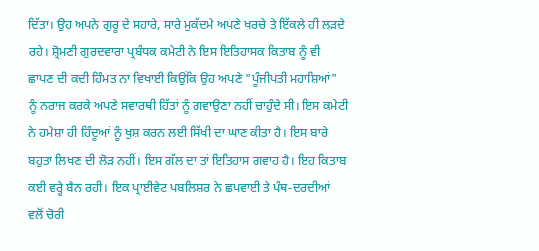ਦਿੱਤਾ। ਉਹ ਅਪਨੇ ਗੁਰੂ ਦੇ ਸਹਾਰੇ, ਸਾਰੇ ਮੁਕੱਦਮੇ ਅਪਣੇ ਖਰਚੇ ਤੇ ਇੱਕਲੇ ਹੀ ਲੜਦੇ ਰਹੇ। ਸ਼੍ਰੋਮਣੀ ਗੁਰਦਵਾਰਾ ਪ੍ਰਬੰਧਕ ਕਮੇਟੀ ਨੇ ਇਸ ਇਤਿਹਾਸਕ ਕਿਤਾਬ ਨੂੰ ਵੀ ਛਾਪਣ ਦੀ ਕਦੀ ਹਿੰਮਤ ਨਾ ਵਿਖਾਈ ਕਿਉਂਕਿ ਉਹ ਅਪਣੇ "ਪੂੰਜੀਪਤੀ ਮਹਾਸ਼ਿਆਂ" ਨੂੰ ਨਰਾਜ ਕਰਕੇ ਅਪਣੇ ਸਵਾਰਥੀ ਹਿੱਤਾਂ ਨੂੰ ਗਵਾਉਣਾ ਨਹੀਂ ਚਾਹੁੰਦੇ ਸੀ। ਇਸ ਕਮੇਟੀ ਨੇ ਹਮੇਸ਼ਾ ਹੀ ਹਿੰਦੂਆਂ ਨੂੰ ਖੁਸ਼ ਕਰਨ ਲਈ ਸਿੱਖੀ ਦਾ ਘਾਣ ਕੀਤਾ ਹੈ। ਇਸ ਬਾਰੇ ਬਹੁਤਾ ਲਿਖਣ ਦੀ ਲੋੜ ਨਹੀਂ। ਇਸ ਗੱਲ ਦਾ ਤਾਂ ਇਤਿਹਾਸ ਗਵਾਹ ਹੈ। ਇਹ ਕਿਤਾਬ ਕਈ ਵਰ੍ਹੇ ਬੈਨ ਰਹੀ। ਇਕ ਪ੍ਰਾਈਵੇਟ ਪਬਲਿਸ਼ਰ ਨੇ ਛਪਵਾਈ ਤੇ ਪੰਥ-ਦਰਦੀਆਂ ਵਲੋਂ ਚੋਰੀ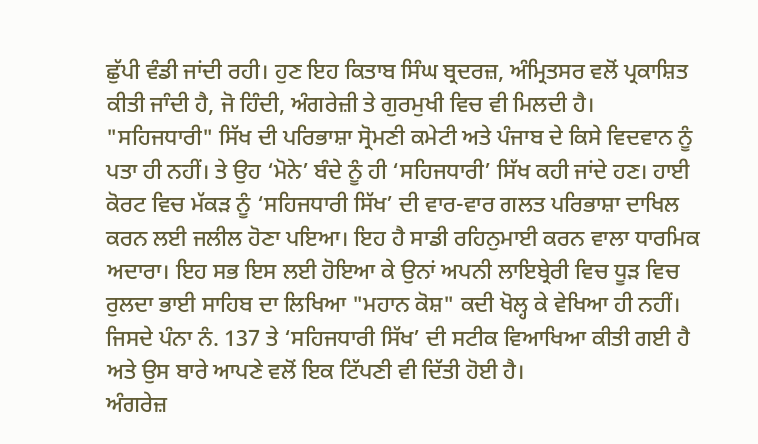ਛੁੱਪੀ ਵੰਡੀ ਜਾਂਦੀ ਰਹੀ। ਹੁਣ ਇਹ ਕਿਤਾਬ ਸਿੰਘ ਬ੍ਰਦਰਜ਼, ਅੰਮ੍ਰਿਤਸਰ ਵਲੋਂ ਪ੍ਰਕਾਸ਼ਿਤ ਕੀਤੀ ਜਾੰਦੀ ਹੈ, ਜੋ ਹਿੰਦੀ, ਅੰਗਰੇਜ਼ੀ ਤੇ ਗੁਰਮੁਖੀ ਵਿਚ ਵੀ ਮਿਲਦੀ ਹੈ।
"ਸਹਿਜਧਾਰੀ" ਸਿੱਖ ਦੀ ਪਰਿਭਾਸ਼ਾ ਸ੍ਰੋਮਣੀ ਕਮੇਟੀ ਅਤੇ ਪੰਜਾਬ ਦੇ ਕਿਸੇ ਵਿਦਵਾਨ ਨੂੰ ਪਤਾ ਹੀ ਨਹੀਂ। ਤੇ ਉਹ ‘ਮੋਨੇ’ ਬੰਦੇ ਨੂੰ ਹੀ ‘ਸਹਿਜਧਾਰੀ’ ਸਿੱਖ ਕਹੀ ਜਾਂਦੇ ਹਣ। ਹਾਈ ਕੋਰਟ ਵਿਚ ਮੱਕੜ ਨੂੰ ‘ਸਹਿਜਧਾਰੀ ਸਿੱਖ’ ਦੀ ਵਾਰ-ਵਾਰ ਗਲਤ ਪਰਿਭਾਸ਼ਾ ਦਾਖਿਲ ਕਰਨ ਲਈ ਜਲੀਲ ਹੋਣਾ ਪਇਆ। ਇਹ ਹੈ ਸਾਡੀ ਰਹਿਨੁਮਾਈ ਕਰਨ ਵਾਲਾ ਧਾਰਮਿਕ ਅਦਾਰਾ। ਇਹ ਸਭ ਇਸ ਲਈ ਹੋਇਆ ਕੇ ਉਨਾਂ ਅਪਨੀ ਲਾਇਬ੍ਰੇਰੀ ਵਿਚ ਧੂੜ ਵਿਚ ਰੁਲਦਾ ਭਾਈ ਸਾਹਿਬ ਦਾ ਲਿਖਿਆ "ਮਹਾਨ ਕੋਸ਼" ਕਦੀ ਖੋਲ੍ਹ ਕੇ ਵੇਖਿਆ ਹੀ ਨਹੀਂ। ਜਿਸਦੇ ਪੰਨਾ ਨੰ. 137 ਤੇ ‘ਸਹਿਜਧਾਰੀ ਸਿੱਖ’ ਦੀ ਸਟੀਕ ਵਿਆਖਿਆ ਕੀਤੀ ਗਈ ਹੈ ਅਤੇ ਉਸ ਬਾਰੇ ਆਪਣੇ ਵਲੋਂ ਇਕ ਟਿੱਪਣੀ ਵੀ ਦਿੱਤੀ ਹੋਈ ਹੈ।
ਅੰਗਰੇਜ਼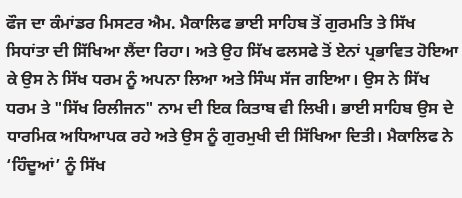ਫੌਜ ਦਾ ਕੰਮਾਂਡਰ ਮਿਸਟਰ ਐਮ. ਮੈਕਾਲਿਫ ਭਾਈ ਸਾਹਿਬ ਤੋਂ ਗੁਰਮਤਿ ਤੇ ਸਿੱਖ ਸਿਧਾਂਤਾ ਦੀ ਸਿੱਖਿਆ ਲੈਂਦਾ ਰਿਹਾ। ਅਤੇ ਉਹ ਸਿੱਖ ਫਲਸਫੇ ਤੋਂ ਏਨਾਂ ਪ੍ਰਭਾਵਿਤ ਹੋਇਆ ਕੇ ਉਸ ਨੇ ਸਿੱਖ ਧਰਮ ਨੂੰ ਅਪਨਾ ਲਿਆ ਅਤੇ ਸਿੰਘ ਸੱਜ ਗਇਆ। ਉਸ ਨੇ ਸਿੱਖ ਧਰਮ ਤੇ "ਸਿੱਖ ਰਿਲੀਜਨ" ਨਾਮ ਦੀ ਇਕ ਕਿਤਾਬ ਵੀ ਲਿਖੀ। ਭਾਈ ਸਾਹਿਬ ਉਸ ਦੇ ਧਾਰਮਿਕ ਅਧਿਆਪਕ ਰਹੇ ਅਤੇ ਉਸ ਨੂੰ ਗੁਰਮੁਖੀ ਦੀ ਸਿੱਖਿਆ ਦਿਤੀ। ਮੈਕਾਲਿਫ ਨੇ ‘ਹਿੰਦੂਆਂ’ ਨੂੰ ਸਿੱਖ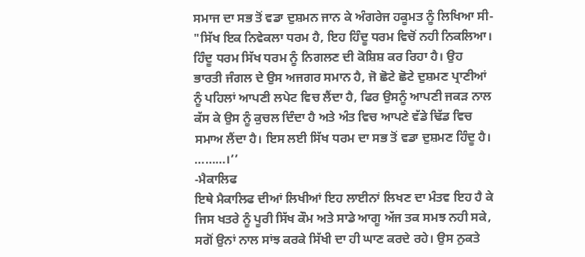ਸਮਾਜ ਦਾ ਸਭ ਤੋਂ ਵਡਾ ਦੁਸ਼ਮਨ ਜਾਨ ਕੇ ਅੰਗਰੇਜ ਹਕੂਮਤ ਨੂੰ ਲਿਖਿਆ ਸੀ-
"ਸਿੱਖ ਇਕ ਨਿਵੇਕਲਾ ਧਰਮ ਹੈ, ਇਹ ਹਿੰਦੂ ਧਰਮ ਵਿਚੋਂ ਨਹੀ ਨਿਕਲਿਆ। ਹਿੰਦੂ ਧਰਮ ਸਿੱਖ ਧਰਮ ਨੂੰ ਨਿਗਲਣ ਦੀ ਕੋਸ਼ਿਸ਼ ਕਰ ਰਿਹਾ ਹੈ। ਉਹ ਭਾਰਤੀ ਜੰਗਲ ਦੇ ਉਸ ਅਜਗਰ ਸਮਾਨ ਹੈ, ਜੋ ਛੋਟੇ ਛੋਟੇ ਦੁਸ਼ਮਣ ਪ੍ਰਾਣੀਆਂ ਨੂੰ ਪਹਿਲਾਂ ਆਪਣੀ ਲਪੇਟ ਵਿਚ ਲੈਂਦਾ ਹੈ, ਫਿਰ ਉਸਨੂੰ ਆਪਣੀ ਜਕੜ ਨਾਲ ਕੱਸ ਕੇ ਉਸ ਨੂੰ ਕੁਚਲ ਦਿੰਦਾ ਹੈ ਅਤੇ ਅੰਤ ਵਿਚ ਆਪਣੇ ਵੱਡੇ ਢਿੱਡ ਵਿਚ ਸਮਾਅ ਲੈਂਦਾ ਹੈ। ਇਸ ਲਈ ਸਿੱਖ ਧਰਮ ਦਾ ਸਭ ਤੋਂ ਵਡਾ ਦੁਸ਼ਮਣ ਹਿੰਦੂ ਹੈ। ………।’’
-ਮੈਕਾਲਿਫ
ਇਥੇ ਮੈਕਾਲਿਫ ਦੀਆਂ ਲਿਖੀਆਂ ਇਹ ਲਾਈਨਾਂ ਲਿਖਣ ਦਾ ਮੰਤਵ ਇਹ ਹੈ ਕੇ ਜਿਸ ਖਤਰੇ ਨੂੰ ਪੂਰੀ ਸਿੱਖ ਕੌਮ ਅਤੇ ਸਾਡੇ ਆਗੂ ਅੱਜ ਤਕ ਸਮਝ ਨਹੀ ਸਕੇ, ਸਗੋਂ ਉਨਾਂ ਨਾਲ ਸਾਂਝ ਕਰਕੇ ਸਿੱਖੀ ਦਾ ਹੀ ਘਾਣ ਕਰਦੇ ਰਹੇ। ਉਸ ਨੁਕਤੇ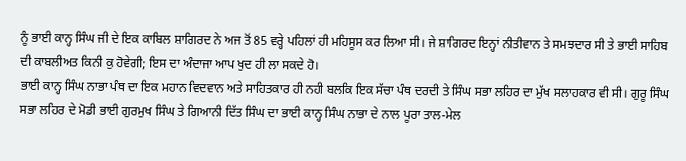ਨੂੰ ਭਾਈ ਕਾਨ੍ਹ ਸਿੰਘ ਜੀ ਦੇ ਇਕ ਕਾਬਿਲ ਸ਼ਾਗਿਰਦ ਨੇ ਅਜ ਤੋਂ 85 ਵਰ੍ਹੇ ਪਹਿਲਾਂ ਹੀ ਮਹਿਸੂਸ ਕਰ ਲਿਆ ਸੀ। ਜੇ ਸ਼ਾਗਿਰਦ ਇਨ੍ਹਾਂ ਨੀਤੀਵਾਨ ਤੇ ਸਮਝਦਾਰ ਸੀ ਤੇ ਭਾਈ ਸਾਹਿਬ ਦੀ ਕਾਬਲੀਅਤ ਕਿਨੀ ਕੁ ਹੋਵੇਗੀ; ਇਸ ਦਾ ਅੰਦਾਜਾ ਆਪ ਖੁਦ ਹੀ ਲਾ ਸਕਦੇ ਹੋ।
ਭਾਈ ਕਾਨ੍ਹ ਸਿੰਘ ਨਾਭਾ ਪੰਥ ਦਾ ਇਕ ਮਹਾਨ ਵਿਦਵਾਨ ਅਤੇ ਸਾਹਿਤਕਾਰ ਹੀ ਨਹੀ ਬਲਕਿ ਇਕ ਸੱਚਾ ਪੰਥ ਦਰਦੀ ਤੇ ਸਿੰਘ ਸਭਾ ਲਹਿਰ ਦਾ ਮੁੱਖ ਸਲਾਹਕਾਰ ਵੀ ਸੀ। ਗੁਰੂ ਸਿੰਘ ਸਭਾ ਲਹਿਰ ਦੇ ਮੋਡੀ ਭਾਈ ਗੁਰਮੁਖ ਸਿੰਘ ਤੇ ਗਿਆਨੀ ਦਿੱਤ ਸਿੰਘ ਦਾ ਭਾਈ ਕਾਨ੍ਹ ਸਿੰਘ ਨਾਭਾ ਦੇ ਨਾਲ ਪੂਰਾ ਤਾਲ-ਮੇਲ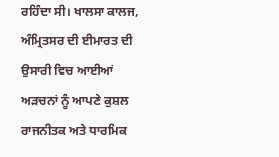ਰਹਿੰਦਾ ਸੀ। ਖਾਲਸਾ ਕਾਲਜ, ਅੰਮ੍ਰਿਤਸਰ ਦੀ ਈਮਾਰਤ ਦੀ ਉਸਾਰੀ ਵਿਚ ਆਈਆਂ ਅੜਚਨਾਂ ਨੂੰ ਆਪਣੇ ਕੁਸ਼ਲ ਰਾਜਨੀਤਕ ਅਤੇ ਧਾਰਮਿਕ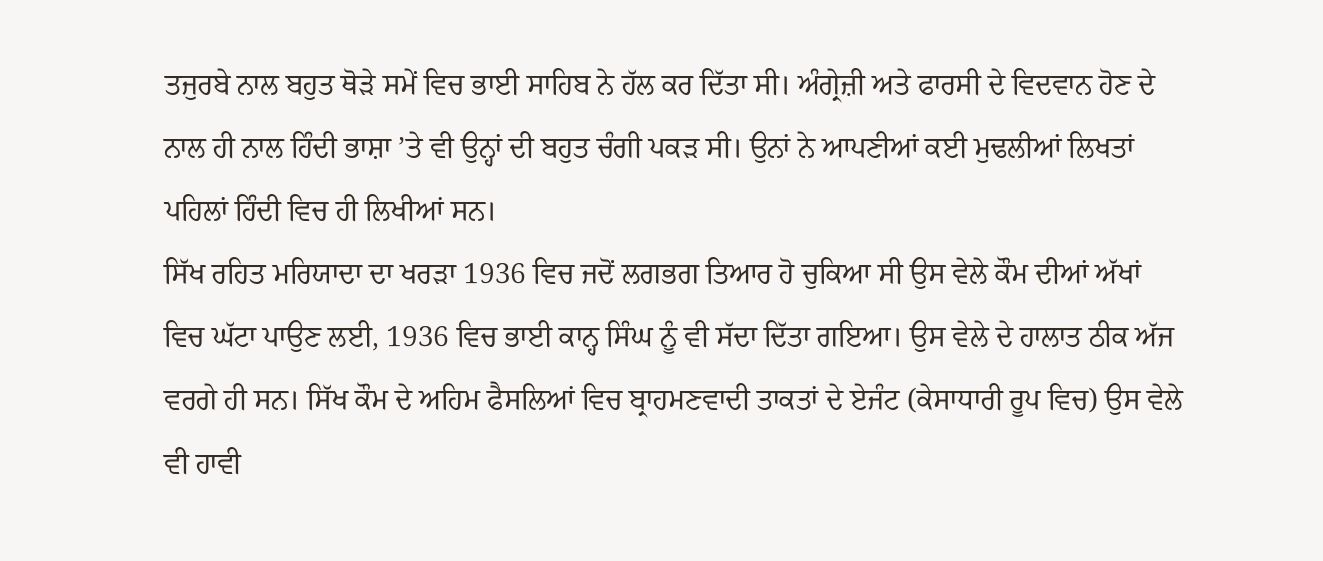ਤਜੁਰਬੇ ਨਾਲ ਬਹੁਤ ਥੋੜੇ ਸਮੇਂ ਵਿਚ ਭਾਈ ਸਾਹਿਬ ਨੇ ਹੱਲ ਕਰ ਦਿੱਤਾ ਸੀ। ਅੰਗ੍ਰੇਜ਼ੀ ਅਤੇ ਫਾਰਸੀ ਦੇ ਵਿਦਵਾਨ ਹੋਣ ਦੇ ਨਾਲ ਹੀ ਨਾਲ ਹਿੰਦੀ ਭਾਸ਼ਾ ’ਤੇ ਵੀ ਉਨ੍ਹਾਂ ਦੀ ਬਹੁਤ ਚੰਗੀ ਪਕੜ ਸੀ। ਉਨਾਂ ਨੇ ਆਪਣੀਆਂ ਕਈ ਮੁਢਲੀਆਂ ਲਿਖਤਾਂ ਪਹਿਲਾਂ ਹਿੰਦੀ ਵਿਚ ਹੀ ਲਿਖੀਆਂ ਸਨ।
ਸਿੱਖ ਰਹਿਤ ਮਰਿਯਾਦਾ ਦਾ ਖਰੜਾ 1936 ਵਿਚ ਜਦੋਂ ਲਗਭਗ ਤਿਆਰ ਹੋ ਚੁਕਿਆ ਸੀ ਉਸ ਵੇਲੇ ਕੌਮ ਦੀਆਂ ਅੱਖਾਂ ਵਿਚ ਘੱਟਾ ਪਾਉਣ ਲਈ, 1936 ਵਿਚ ਭਾਈ ਕਾਨ੍ਹ ਸਿੰਘ ਨੂੰ ਵੀ ਸੱਦਾ ਦਿੱਤਾ ਗਇਆ। ਉਸ ਵੇਲੇ ਦੇ ਹਾਲਾਤ ਠੀਕ ਅੱਜ ਵਰਗੇ ਹੀ ਸਨ। ਸਿੱਖ ਕੌਮ ਦੇ ਅਹਿਮ ਫੈਸਲਿਆਂ ਵਿਚ ਬ੍ਰਾਹਮਣਵਾਦੀ ਤਾਕਤਾਂ ਦੇ ਏਜੰਟ (ਕੇਸਾਧਾਰੀ ਰੂਪ ਵਿਚ) ਉਸ ਵੇਲੇ ਵੀ ਹਾਵੀ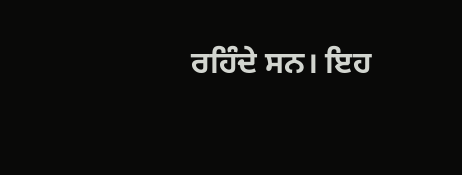ਰਹਿੰਦੇ ਸਨ। ਇਹ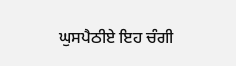ਘੁਸਪੈਠੀਏ ਇਹ ਚੰਗੀ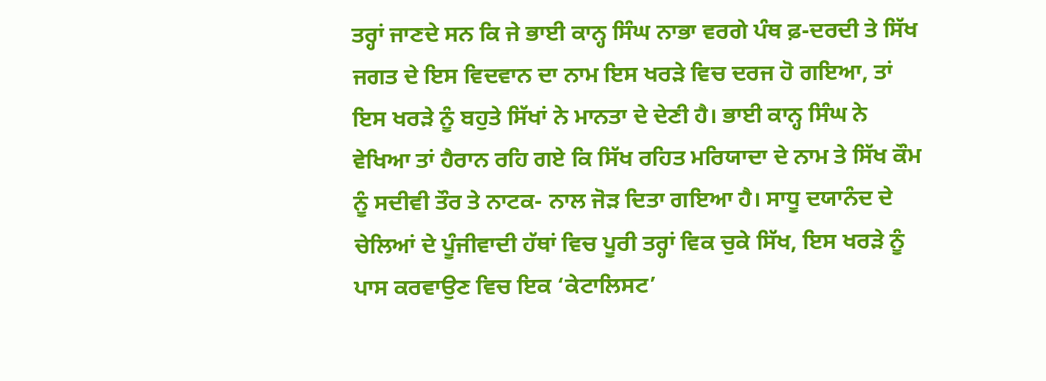ਤਰ੍ਹਾਂ ਜਾਣਦੇ ਸਨ ਕਿ ਜੇ ਭਾਈ ਕਾਨ੍ਹ ਸਿੰਘ ਨਾਭਾ ਵਰਗੇ ਪੰਥ ਫ਼-ਦਰਦੀ ਤੇ ਸਿੱਖ ਜਗਤ ਦੇ ਇਸ ਵਿਦਵਾਨ ਦਾ ਨਾਮ ਇਸ ਖਰੜੇ ਵਿਚ ਦਰਜ ਹੋ ਗਇਆ, ਤਾਂ ਇਸ ਖਰੜੇ ਨੂੰ ਬਹੁਤੇ ਸਿੱਖਾਂ ਨੇ ਮਾਨਤਾ ਦੇ ਦੇਣੀ ਹੈ। ਭਾਈ ਕਾਨ੍ਹ ਸਿੰਘ ਨੇ ਵੇਖਿਆ ਤਾਂ ਹੈਰਾਨ ਰਹਿ ਗਏ ਕਿ ਸਿੱਖ ਰਹਿਤ ਮਰਿਯਾਦਾ ਦੇ ਨਾਮ ਤੇ ਸਿੱਖ ਕੌਮ ਨੂੰ ਸਦੀਵੀ ਤੌਰ ਤੇ ਨਾਟਕ- ਨਾਲ ਜੋੜ ਦਿਤਾ ਗਇਆ ਹੈ। ਸਾਧੂ ਦਯਾਨੰਦ ਦੇ ਚੇਲਿਆਂ ਦੇ ਪੂੰਜੀਵਾਦੀ ਹੱਥਾਂ ਵਿਚ ਪੂਰੀ ਤਰ੍ਹਾਂ ਵਿਕ ਚੁਕੇ ਸਿੱਖ, ਇਸ ਖਰੜੇ ਨੂੰ ਪਾਸ ਕਰਵਾਉਣ ਵਿਚ ਇਕ ‘ਕੇਟਾਲਿਸਟ’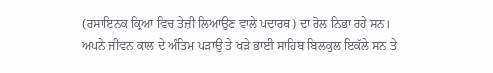(ਰਸਾਇਨਕ ਕ੍ਰਿਆ ਵਿਚ ਤੇਜ਼ੀ ਲਿਆਉਣ ਵਾਲੇ ਪਦਾਰਥ) ਦਾ ਰੋਲ ਨਿਭਾ ਰਹੇ ਸਨ। ਅਪਨੇ ਜੀਵਨ ਕਾਲ ਦੇ ਅੰਤਿਮ ਪੜਾਉ ਤੇ ਖੜੇ ਭਾਈ ਸਾਹਿਬ ਬਿਲਕੁਲ ਇਕੱਲੇ ਸਨ ਤੇ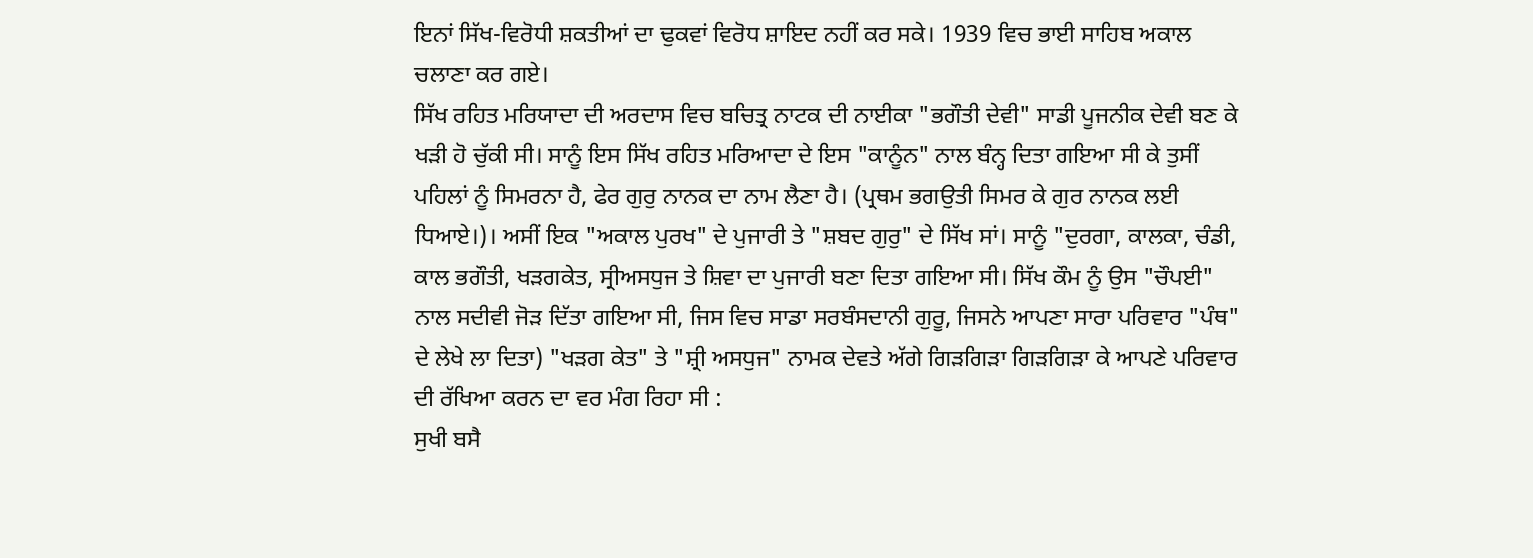ਇਨਾਂ ਸਿੱਖ-ਵਿਰੋਧੀ ਸ਼ਕਤੀਆਂ ਦਾ ਢੁਕਵਾਂ ਵਿਰੋਧ ਸ਼ਾਇਦ ਨਹੀਂ ਕਰ ਸਕੇ। 1939 ਵਿਚ ਭਾਈ ਸਾਹਿਬ ਅਕਾਲ ਚਲਾਣਾ ਕਰ ਗਏ।
ਸਿੱਖ ਰਹਿਤ ਮਰਿਯਾਦਾ ਦੀ ਅਰਦਾਸ ਵਿਚ ਬਚਿਤ੍ਰ ਨਾਟਕ ਦੀ ਨਾਈਕਾ "ਭਗੌਤੀ ਦੇਵੀ" ਸਾਡੀ ਪੂਜਨੀਕ ਦੇਵੀ ਬਣ ਕੇ ਖੜੀ ਹੋ ਚੁੱਕੀ ਸੀ। ਸਾਨੂੰ ਇਸ ਸਿੱਖ ਰਹਿਤ ਮਰਿਆਦਾ ਦੇ ਇਸ "ਕਾਨੂੰਨ" ਨਾਲ ਬੰਨ੍ਹ ਦਿਤਾ ਗਇਆ ਸੀ ਕੇ ਤੁਸੀਂ ਪਹਿਲਾਂ ਨੂੰ ਸਿਮਰਨਾ ਹੈ, ਫੇਰ ਗੁਰੁ ਨਾਨਕ ਦਾ ਨਾਮ ਲੈਣਾ ਹੈ। (ਪ੍ਰਥਮ ਭਗਉਤੀ ਸਿਮਰ ਕੇ ਗੁਰ ਨਾਨਕ ਲਈ ਧਿਆਏ।)। ਅਸੀਂ ਇਕ "ਅਕਾਲ ਪੁਰਖ" ਦੇ ਪੁਜਾਰੀ ਤੇ "ਸ਼ਬਦ ਗੁਰੁ" ਦੇ ਸਿੱਖ ਸਾਂ। ਸਾਨੂੰ "ਦੁਰਗਾ, ਕਾਲਕਾ, ਚੰਡੀ, ਕਾਲ ਭਗੌਤੀ, ਖੜਗਕੇਤ, ਸ੍ਰੀਅਸਧੁਜ ਤੇ ਸ਼ਿਵਾ ਦਾ ਪੁਜਾਰੀ ਬਣਾ ਦਿਤਾ ਗਇਆ ਸੀ। ਸਿੱਖ ਕੌਮ ਨੂੰ ਉਸ "ਚੌਪਈ" ਨਾਲ ਸਦੀਵੀ ਜੋੜ ਦਿੱਤਾ ਗਇਆ ਸੀ, ਜਿਸ ਵਿਚ ਸਾਡਾ ਸਰਬੰਸਦਾਨੀ ਗੁਰੂ, ਜਿਸਨੇ ਆਪਣਾ ਸਾਰਾ ਪਰਿਵਾਰ "ਪੰਥ" ਦੇ ਲੇਖੇ ਲਾ ਦਿਤਾ) "ਖੜਗ ਕੇਤ" ਤੇ "ਸ਼੍ਰੀ ਅਸਧੁਜ" ਨਾਮਕ ਦੇਵਤੇ ਅੱਗੇ ਗਿੜਗਿੜਾ ਗਿੜਗਿੜਾ ਕੇ ਆਪਣੇ ਪਰਿਵਾਰ ਦੀ ਰੱਖਿਆ ਕਰਨ ਦਾ ਵਰ ਮੰਗ ਰਿਹਾ ਸੀ :
ਸੁਖੀ ਬਸੈ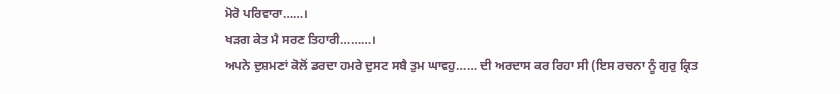ਮੋਰੋ ਪਰਿਵਾਰਾ……।
ਖੜਗ ਕੇਤ ਮੈ ਸਰਣ ਤਿਹਾਰੀ………।
ਅਪਨੇ ਦੁਸ਼ਮਣਾਂ ਕੋਲੋਂ ਡਰਦਾ ਹਮਰੇ ਦੁਸਟ ਸਬੈ ਤੁਮ ਘਾਵਹੁ…… ਦੀ ਅਰਦਾਸ ਕਰ ਰਿਹਾ ਸੀ (ਇਸ ਰਚਨਾ ਨੂੰ ਗੁਰੁ ਕ੍ਰਿਤ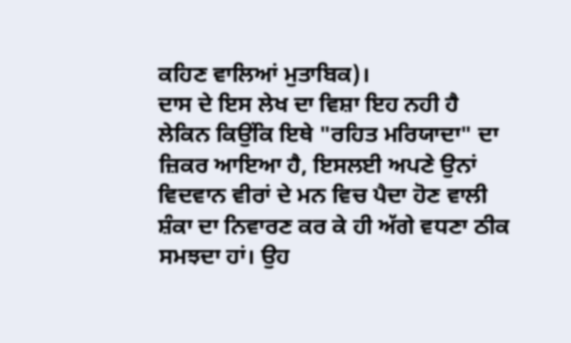ਕਹਿਣ ਵਾਲਿਆਂ ਮੁਤਾਬਿਕ)।
ਦਾਸ ਦੇ ਇਸ ਲੇਖ ਦਾ ਵਿਸ਼ਾ ਇਹ ਨਹੀ ਹੈ ਲੇਕਿਨ ਕਿਉਂਕਿ ਇਥੇ "ਰਹਿਤ ਮਰਿਯਾਦਾ" ਦਾ ਜ਼ਿਕਰ ਆਇਆ ਹੈ, ਇਸਲਈ ਅਪਣੇ ਉਨਾਂ ਵਿਦਵਾਨ ਵੀਰਾਂ ਦੇ ਮਨ ਵਿਚ ਪੈਦਾ ਹੋਣ ਵਾਲੀ ਸ਼ੰਕਾ ਦਾ ਨਿਵਾਰਣ ਕਰ ਕੇ ਹੀ ਅੱਗੇ ਵਧਣਾ ਠੀਕ ਸਮਝਦਾ ਹਾਂ। ਉਹ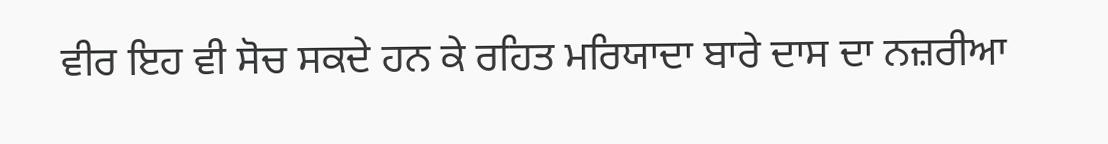ਵੀਰ ਇਹ ਵੀ ਸੋਚ ਸਕਦੇ ਹਨ ਕੇ ਰਹਿਤ ਮਰਿਯਾਦਾ ਬਾਰੇ ਦਾਸ ਦਾ ਨਜ਼ਰੀਆ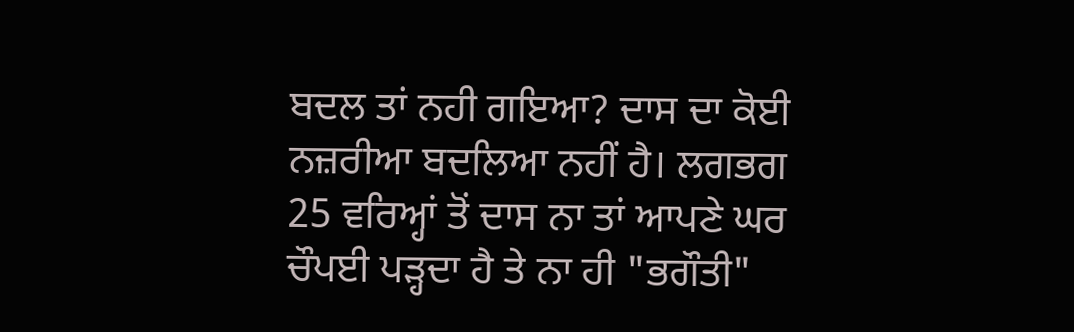ਬਦਲ ਤਾਂ ਨਹੀ ਗਇਆ? ਦਾਸ ਦਾ ਕੋਈ ਨਜ਼ਰੀਆ ਬਦਲਿਆ ਨਹੀਂ ਹੈ। ਲਗਭਗ 25 ਵਰਿਅ੍ਹਾਂ ਤੋਂ ਦਾਸ ਨਾ ਤਾਂ ਆਪਣੇ ਘਰ ਚੌਪਈ ਪੜ੍ਹਦਾ ਹੈ ਤੇ ਨਾ ਹੀ "ਭਗੌਤੀ"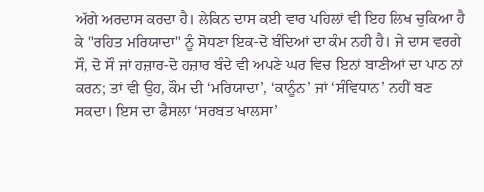ਅੱਗੇ ਅਰਦਾਸ ਕਰਦਾ ਹੈ। ਲੇਕਿਨ ਦਾਸ ਕਈ ਵਾਰ ਪਹਿਲਾਂ ਵੀ ਇਹ ਲਿਖ ਚੁਕਿਆ ਹੈ ਕੇ "ਰਹਿਤ ਮਰਿਯਾਦਾ" ਨੂੰ ਸੋਧਣਾ ਇਕ-ਦੋ ਬੰਦਿਆਂ ਦਾ ਕੰਮ ਨਹੀ ਹੈ। ਜੇ ਦਾਸ ਵਰਗੇ ਸੌ, ਦੋ ਸੌ ਜਾਂ ਹਜ਼ਾਰ-ਦੋ ਹਜ਼ਾਰ ਬੰਦੇ ਵੀ ਅਪਣੇ ਘਰ ਵਿਚ ਇਨਾਂ ਬਾਣੀਆਂ ਦਾ ਪਾਠ ਨਾਂ ਕਰਨ; ਤਾਂ ਵੀ ਉਹ, ਕੌਮ ਦੀ ‘ਮਰਿਯਾਦਾ’, ‘ਕਾਨੂੰਨ’ ਜਾਂ ‘ਸੰਵਿਧਾਨ’ ਨਹੀਂ ਬਣ ਸਕਦਾ। ਇਸ ਦਾ ਫੈਸਲਾ ‘ਸਰਬਤ ਖਾਲਸਾ’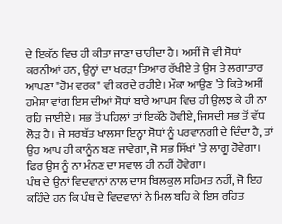ਦੇ ਇਕੱਠ ਵਿਚ ਹੀ ਕੀਤਾ ਜਾਣਾ ਚਾਹੀਦਾ ਹੈ। ਅਸੀਂ ਜੋ ਵੀ ਸੋਧਾਂ ਕਰਨੀਆਂ ਹਨ, ਉਨ੍ਹਾਂ ਦਾ ਖਰੜਾ ਤਿਆਰ ਰੱਖੀਏ ਤੇ ਉਸ ਤੇ ਲਗਾਤਾਰ ਆਪਣਾ "ਹੋਮ ਵਰਕ" ਵੀ ਕਰਦੇ ਰਹੀਏ। ਮੌਕਾ ਆਉਣ ’ਤੇ ਕਿਤੇ ਅਸੀਂ ਹਮੇਸ਼ਾ ਵਾਂਗ ਇਸ ਦੀਆਂ ਸੋਧਾਂ ਬਾਰੇ ਆਪਸ ਵਿਚ ਹੀ ਉਲਝ ਕੇ ਹੀ ਨਾ ਰਹਿ ਜਾਈਏ। ਸਭ ਤੋਂ ਪਹਿਲਾਂ ਤਾਂ ਇਕੱਠੇ ਹੋਵੀਏ, ਜਿਸਦੀ ਸਭ ਤੋਂ ਵੱਧ ਲੋੜ ਹੈ। ਜੇ ਸਰਬੱਤ ਖਾਲਸਾ ਇਨ੍ਹਾ ਸੋਧਾਂ ਨੂੰ ਪਰਵਾਨਗੀ ਦੇ ਦਿੰਦਾ ਹੈ, ਤਾਂ ਉਹ ਆਪ ਹੀ ਕਾਨੂੰਨ ਬਣ ਜਾਵੇਗਾ, ਜੋ ਸਭ ਸਿੱਖਾਂ ’ਤੇ ਲਾਗੂ ਹੋਵੇਗਾ। ਫਿਰ ਉਸ ਨੂੰ ਨਾ ਮੰਨਣ ਦਾ ਸਵਾਲ ਹੀ ਨਹੀਂ ਹੋਵੇਗਾ।
ਪੰਥ ਦੇ ਉਨਾਂ ਵਿਦਵਾਨਾਂ ਨਾਲ ਦਾਸ ਬਿਲਕੁਲ ਸਹਿਮਤ ਨਹੀਂ, ਜੋ ਇਹ ਕਹਿੰਦੇ ਹਨ ਕਿ ਪੰਥ ਦੇ ਵਿਦਵਾਨਾਂ ਨੇ ਮਿਲ ਬਹਿ ਕੇ ਇਸ ਰਹਿਤ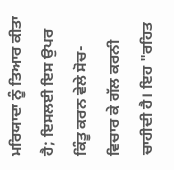ਮਰਿਯਾਦਾ ਨੂੰ ਤਿਆਰ ਕੀਤਾ ਹੈ; ਇਸਲਈ ਇਸ ਉਪਰ ਕਿੰਤੂ ਕਰਨ ਵੇਲੇ ਸੋਚ-ਵਿਚਾਰ ਕੇ ਗੱਲ ਕਰਨੀ ਚਾਹੀਦੀ ਹੈ। ਇਹ "ਰਹਿਤ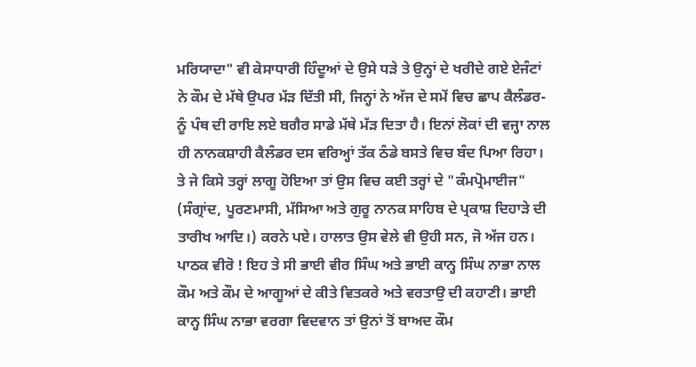ਮਰਿਯਾਦਾ" ਵੀ ਕੇਸਾਧਾਰੀ ਹਿੰਦੂਆਂ ਦੇ ਉਸੇ ਧੜੇ ਤੇ ਉਨ੍ਹਾਂ ਦੇ ਖਰੀਦੇ ਗਏ ਏਜੰਟਾਂ ਨੇ ਕੌਮ ਦੇ ਮੱਥੇ ਉਪਰ ਮੱੜ ਦਿੱਤੀ ਸੀ, ਜਿਨ੍ਹਾਂ ਨੇ ਅੱਜ ਦੇ ਸਮੇਂ ਵਿਚ ਛਾਪ ਕੈਲੰਡਰ- ਨੂੰ ਪੰਥ ਦੀ ਰਾਇ ਲਏ ਬਗੈਰ ਸਾਡੇ ਮੱਥੇ ਮੱੜ ਦਿਤਾ ਹੈ। ਇਨਾਂ ਲੋਕਾਂ ਦੀ ਵਜ੍ਹਾ ਨਾਲ ਹੀ ਨਾਨਕਸ਼ਾਹੀ ਕੈਲੰਡਰ ਦਸ ਵਰਿਅ੍ਹਾਂ ਤੱਕ ਠੰਡੇ ਬਸਤੇ ਵਿਚ ਬੰਦ ਪਿਆ ਰਿਹਾ। ਤੇ ਜੇ ਕਿਸੇ ਤਰ੍ਹਾਂ ਲਾਗੂ ਹੋਇਆ ਤਾਂ ਉਸ ਵਿਚ ਕਈ ਤਰ੍ਹਾਂ ਦੇ "ਕੰਮਪ੍ਰੋਮਾਈਜ" (ਸੰਗ੍ਰਾਂਦ, ਪੂਰਣਮਾਸੀ, ਮੱਸਿਆ ਅਤੇ ਗੁਰੂ ਨਾਨਕ ਸਾਹਿਬ ਦੇ ਪ੍ਰਕਾਸ਼ ਦਿਹਾੜੇ ਦੀ ਤਾਰੀਖ ਆਦਿ।) ਕਰਨੇ ਪਏ। ਹਾਲਾਤ ਉਸ ਵੇਲੇ ਵੀ ਉਹੀ ਸਨ, ਜੋ ਅੱਜ ਹਨ।
ਪਾਠਕ ਵੀਰੋ ! ਇਹ ਤੇ ਸੀ ਭਾਈ ਵੀਰ ਸਿੰਘ ਅਤੇ ਭਾਈ ਕਾਨ੍ਹ ਸਿੰਘ ਨਾਭਾ ਨਾਲ ਕੌਮ ਅਤੇ ਕੌਮ ਦੇ ਆਗੂਆਂ ਦੇ ਕੀਤੇ ਵਿਤਕਰੇ ਅਤੇ ਵਰਤਾਉ ਦੀ ਕਹਾਣੀ। ਭਾਈ ਕਾਨ੍ਹ ਸਿੰਘ ਨਾਭਾ ਵਰਗਾ ਵਿਦਵਾਨ ਤਾਂ ਉਨਾਂ ਤੋਂ ਬਾਅਦ ਕੌਮ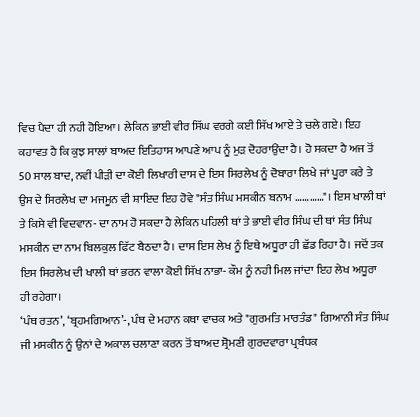ਵਿਚ ਪੈਦਾ ਹੀ ਨਹੀ ਹੋਇਆ। ਲੇਕਿਨ ਭਾਈ ਵੀਰ ਸਿੱਘ ਵਰਗੇ ਕਈ ਸਿੱਖ ਆਏ ਤੇ ਚਲੇ ਗਏ। ਇਹ ਕਹਾਵਤ ਹੈ ਕਿ ਕੁਝ ਸਾਲਾਂ ਬਾਅਦ ਇਤਿਹਾਸ ਆਪਣੇ ਆਪ ਨੂੰ ਮੁੜ ਦੋਹਰਾਉਂਦਾ ਹੈ। ਹੋ ਸਕਦਾ ਹੈ ਅਜ ਤੋਂ 50 ਸਾਲ ਬਾਦ, ਨਵੀਂ ਪੀੜੀ ਦਾ ਕੋਈ ਲਿਖਾਰੀ ਦਾਸ ਦੇ ਇਸ ਸਿਰਲੇਖ ਨੂੰ ਦੋਬਾਰਾ ਲਿਖੇ ਜਾਂ ਪੂਰਾ ਕਰੇ ਤੇ ਉਸ ਦੇ ਸਿਰਲੇਖ ਦਾ ਮਜਮੂਨ ਵੀ ਸ਼ਾਇਦ ਇਹ ਹੋਵੇ "ਸੰਤ ਸਿੰਘ ਮਸਕੀਨ ਬਨਾਮ …………"। ਇਸ ਖਾਲੀ ਥਾਂ ਤੇ ਕਿਸੇ ਵੀ ਵਿਦਵਾਨ- ਦਾ ਨਾਮ ਹੋ ਸਕਦਾ ਹੈ ਲੇਕਿਨ ਪਹਿਲੀ ਥਾਂ ਤੇ ਭਾਈ ਵੀਰ ਸਿੰਘ ਦੀ ਥਾਂ ਸੰਤ ਸਿੰਘ ਮਸਕੀਨ ਦਾ ਨਾਮ ਬਿਲਕੁਲ ਫਿੱਟ ਬੈਠਦਾ ਹੈ। ਦਾਸ ਇਸ ਲੇਖ ਨੂੰ ਇਥੇ ਅਧੂਰਾ ਹੀ ਛੱਡ ਰਿਹਾ ਹੈ। ਜਦੋਂ ਤਕ ਇਸ ਸਿਰਲੇਖ ਦੀ ਖਾਲੀ ਥਾਂ ਭਰਨ ਵਾਲਾ ਕੋਈ ਸਿੱਖ ਨਾਭਾ- ਕੌਮ ਨੂੰ ਨਹੀ ਮਿਲ ਜਾਂਦਾ ਇਹ ਲੇਖ ਅਧੂਰਾ ਹੀ ਰਹੇਗਾ।
‘ਪੰਥ ਰਤਨ’, ‘ਬ੍ਰਹਮਗਿਆਨ’-, ਪੰਥ ਦੇ ਮਹਾਨ ਕਥਾ ਵਾਚਕ ਅਤੇ "ਗੁਰਮਤਿ ਮਾਰਤੰਡ" ਗਿਆਨੀ ਸੰਤ ਸਿੰਘ ਜੀ ਮਸਕੀਨ ਨੂੰ ਉਨਾਂ ਦੇ ਅਕਾਲ ਚਲਾਣਾ ਕਰਨ ਤੋਂ ਬਾਅਦ ਸ਼੍ਰੋਮਣੀ ਗੁਰਦਵਾਰਾ ਪ੍ਰਬੰਧਕ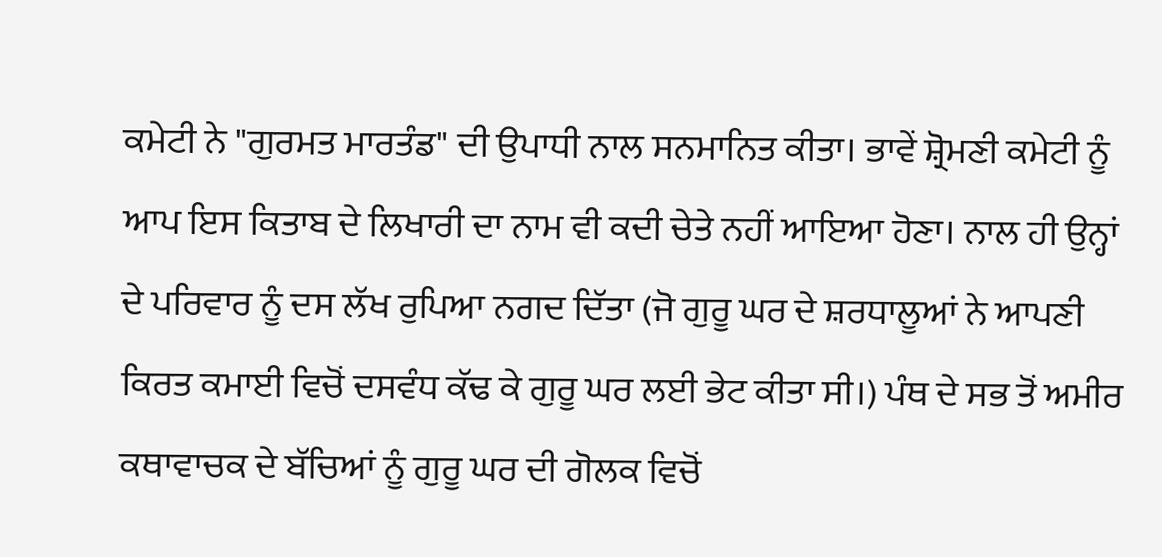ਕਮੇਟੀ ਨੇ "ਗੁਰਮਤ ਮਾਰਤੰਡ" ਦੀ ਉਪਾਧੀ ਨਾਲ ਸਨਮਾਨਿਤ ਕੀਤਾ। ਭਾਵੇਂ ਸ਼੍ਰੋਮਣੀ ਕਮੇਟੀ ਨੂੰ ਆਪ ਇਸ ਕਿਤਾਬ ਦੇ ਲਿਖਾਰੀ ਦਾ ਨਾਮ ਵੀ ਕਦੀ ਚੇਤੇ ਨਹੀਂ ਆਇਆ ਹੋਣਾ। ਨਾਲ ਹੀ ਉਨ੍ਹਾਂ ਦੇ ਪਰਿਵਾਰ ਨੂੰ ਦਸ ਲੱਖ ਰੁਪਿਆ ਨਗਦ ਦਿੱਤਾ (ਜੋ ਗੁਰੂ ਘਰ ਦੇ ਸ਼ਰਧਾਲੂਆਂ ਨੇ ਆਪਣੀ ਕਿਰਤ ਕਮਾਈ ਵਿਚੋਂ ਦਸਵੰਧ ਕੱਢ ਕੇ ਗੁਰੂ ਘਰ ਲਈ ਭੇਟ ਕੀਤਾ ਸੀ।) ਪੰਥ ਦੇ ਸਭ ਤੋਂ ਅਮੀਰ ਕਥਾਵਾਚਕ ਦੇ ਬੱਚਿਆਂ ਨੂੰ ਗੁਰੂ ਘਰ ਦੀ ਗੋਲਕ ਵਿਚੋਂ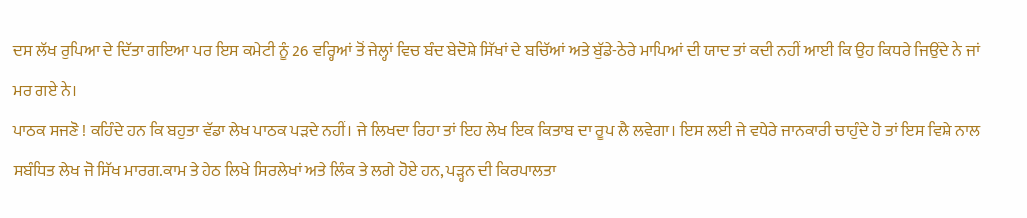ਦਸ ਲੱਖ ਰੁਪਿਆ ਦੇ ਦਿੱਤਾ ਗਇਆ ਪਰ ਇਸ ਕਮੇਟੀ ਨੂੰ 26 ਵਰ੍ਹਿਆਂ ਤੋਂ ਜੇਲ੍ਹਾਂ ਵਿਚ ਬੰਦ ਬੇਦੋਸ਼ੇ ਸਿੱਖਾਂ ਦੇ ਬਚਿੱਆਂ ਅਤੇ ਬੁੱਡੇ-ਠੇਰੇ ਮਾਪਿਆਂ ਦੀ ਯਾਦ ਤਾਂ ਕਦੀ ਨਹੀਂ ਆਈ ਕਿ ਉਹ ਕਿਧਰੇ ਜਿਉਂਦੇ ਨੇ ਜਾਂ ਮਰ ਗਏ ਨੇ।
ਪਾਠਕ ਸਜਣੋ ! ਕਹਿੰਦੇ ਹਨ ਕਿ ਬਹੁਤਾ ਵੱਡਾ ਲੇਖ ਪਾਠਕ ਪੜਦੇ ਨਹੀਂ। ਜੇ ਲਿਖਦਾ ਰਿਹਾ ਤਾਂ ਇਹ ਲੇਖ ਇਕ ਕਿਤਾਬ ਦਾ ਰੂਪ ਲੈ ਲਵੇਗਾ। ਇਸ ਲਈ ਜੇ ਵਧੇਰੇ ਜਾਨਕਾਰੀ ਚਾਹੁੰਦੇ ਹੋ ਤਾਂ ਇਸ ਵਿਸ਼ੇ ਨਾਲ ਸਬੰਧਿਤ ਲੇਖ ਜੋ ਸਿੱਖ ਮਾਰਗ.ਕਾਮ ਤੇ ਹੇਠ ਲਿਖੇ ਸਿਰਲੇਖਾਂ ਅਤੇ ਲਿੰਕ ਤੇ ਲਗੇ ਹੋਏ ਹਨ, ਪੜ੍ਹਨ ਦੀ ਕਿਰਪਾਲਤਾ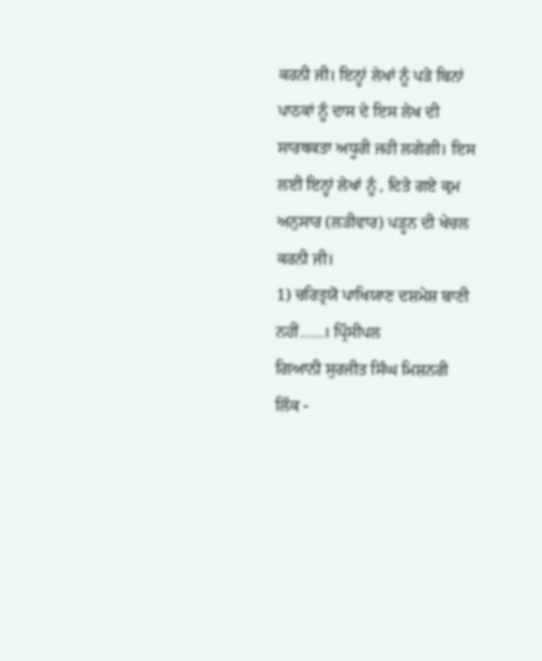ਕਰਨੀ ਜੀ। ਇਨ੍ਹਾਂ ਲੇਖਾਂ ਨੂੰ ਪੜੇ ਬਿਨਾਂ ਪਾਠਕਾਂ ਨੂੰ ਦਾਸ ਦੇ ਇਸ ਲੇਖ ਦੀ ਸਾਰਥਕਤਾ ਅਧੂਰੀ ਜਹੀ ਲਗੇਗੀ। ਇਸ ਲਈ ਇਨ੍ਹਾਂ ਲੇਖਾਂ ਨੂੰ , ਦਿਤੇ ਗਏ ਕ੍ਰਮ ਅਨੁਸਾਰ (ਲੜੀਵਾਰ) ਪੜ੍ਹਨ ਦੀ ਖੇਚਲ ਕਰਨੀ ਜੀ।
1) ਚਰਿਤ੍ਰਯੋ ਪਾਖਿਯਾਣ ਦਸ਼ਮੇਸ਼ ਬਾਣੀ ਨਹੀਂ……। ਪ੍ਰਿੰਸੀਪਲ
ਗਿਆਨੀ ਸੁਰਜੀਤ ਸਿੰਘ ਮਿਸ਼ਨਰੀ
ਲਿੰਕ -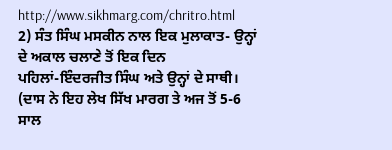http://www.sikhmarg.com/chritro.html
2) ਸੰਤ ਸਿੰਘ ਮਸਕੀਨ ਨਾਲ ਇਕ ਮੁਲਾਕਾਤ- ਉਨ੍ਹਾਂ ਦੇ ਅਕਾਲ ਚਲਾਣੇ ਤੋਂ ਇਕ ਦਿਨ
ਪਹਿਲਾਂ-ਇੰਦਰਜੀਤ ਸਿੰਘ ਅਤੇ ਉਨ੍ਹਾਂ ਦੇ ਸਾਥੀ। (ਦਾਸ ਨੇ ਇਹ ਲੇਖ ਸਿੱਖ ਮਾਰਗ ਤੇ ਅਜ ਤੋਂ 5-6
ਸਾਲ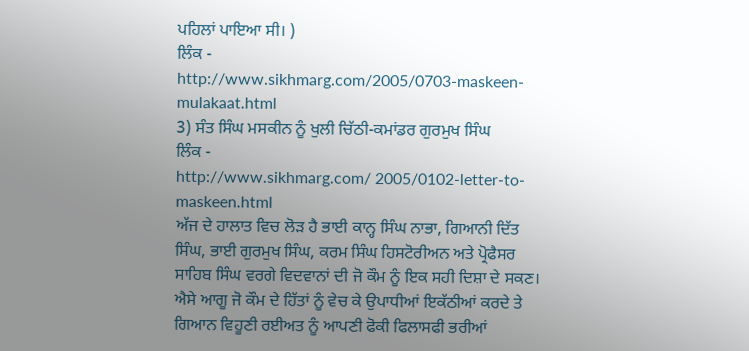ਪਹਿਲਾਂ ਪਾਇਆ ਸੀ। )
ਲਿੰਕ -
http://www.sikhmarg.com/2005/0703-maskeen-mulakaat.html
3) ਸੰਤ ਸਿੰਘ ਮਸਕੀਨ ਨੂੰ ਖੁਲੀ ਚਿੱਠੀ-ਕਮਾਂਡਰ ਗੁਰਮੁਖ ਸਿੰਘ
ਲਿੰਕ -
http://www.sikhmarg.com/ 2005/0102-letter-to-maskeen.html
ਅੱਜ ਦੇ ਹਾਲਾਤ ਵਿਚ ਲੋੜ ਹੈ ਭਾਈ ਕਾਨ੍ਹ ਸਿੰਘ ਨਾਭਾ, ਗਿਆਨੀ ਦਿੱਤ ਸਿੰਘ, ਭਾਈ ਗੁਰਮੁਖ ਸਿੰਘ, ਕਰਮ ਸਿੰਘ ਹਿਸਟੋਰੀਅਨ ਅਤੇ ਪ੍ਰੋਫੈਸਰ ਸਾਹਿਬ ਸਿੰਘ ਵਰਗੇ ਵਿਦਵਾਨਾਂ ਦੀ ਜੋ ਕੌਮ ਨੂੰ ਇਕ ਸਹੀ ਦਿਸ਼ਾ ਦੇ ਸਕਣ। ਐਸੇ ਆਗੂ ਜੋ ਕੌਮ ਦੇ ਹਿੱਤਾਂ ਨੂੰ ਵੇਚ ਕੇ ਉਪਾਧੀਆਂ ਇਕੱਠੀਆਂ ਕਰਦੇ ਤੇ ਗਿਆਨ ਵਿਹੂਣੀ ਰਈਅਤ ਨੂੰ ਆਪਣੀ ਫੋਕੀ ਫਿਲਾਸਫੀ ਭਰੀਆਂ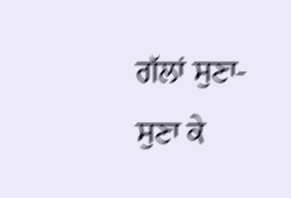ਗੱਲਾਂ ਸੁਣਾ-ਸੁਣਾ ਕੇ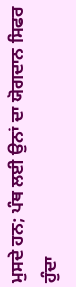ਮੁਸਦੇ ਹਨ; ਪੰਥ ਲਈ ਉਨਾਂ ਦਾ ਯੋਗਦਾਨ ਸਿਫਰ ਹੁੰਦਾ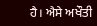ਹੈ। ਐਸੇ ਅਖੌਤੀ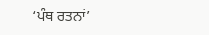‘ਪੰਥ ਰਤਨਾਂ’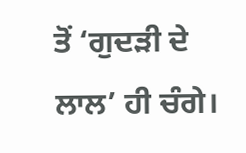ਤੋਂ ‘ਗੁਦੜੀ ਦੇ ਲਾਲ’ ਹੀ ਚੰਗੇ।